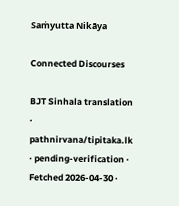Saṁyutta Nikāya

Connected Discourses

BJT Sinhala translation · pathnirvana/tipitaka.lk · pending-verification · Fetched 2026-04-30 ·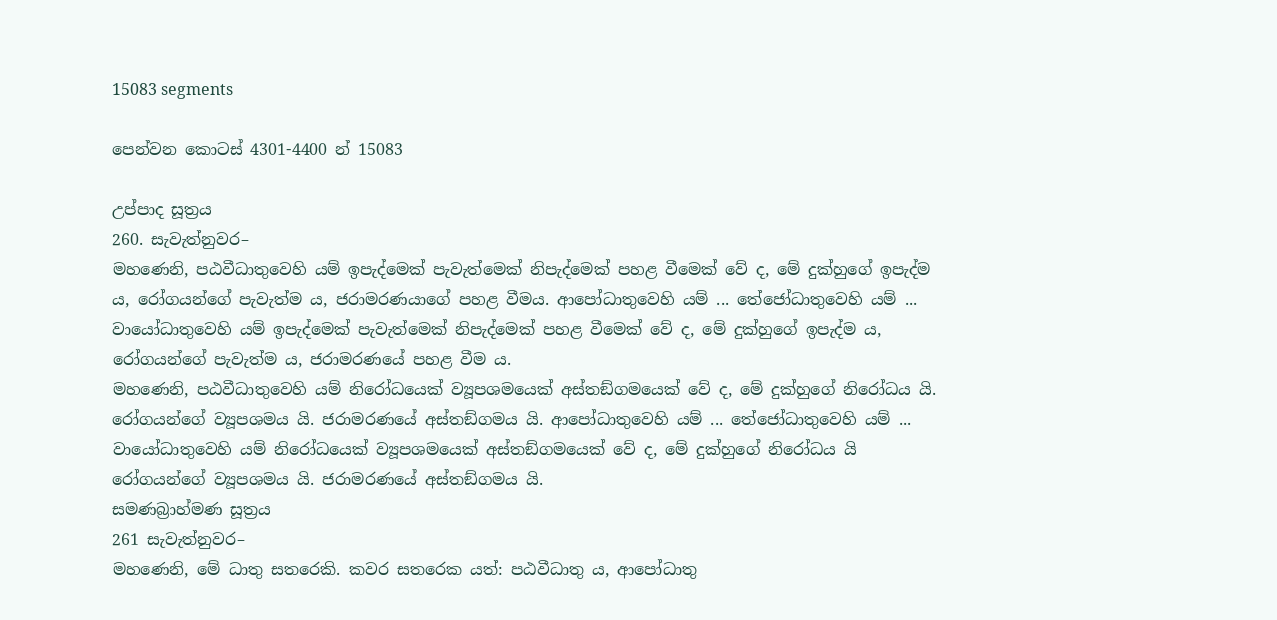15083 segments

පෙන්වන කොටස් 4301-4400 න් 15083

උප්පාද සූත්‍රය
260. සැවැත්නුවර–
මහණෙනි, පඨවීධාතුවෙහි යම් ඉපැද්මෙක් පැවැත්මෙක් නිපැද්මෙක් පහළ වීමෙක් වේ ද, මේ දුක්හුගේ ඉපැද්ම ය, රෝගයන්ගේ පැවැත්ම ය, ජරාමරණයාගේ පහළ වීමය. ආපෝධාතුවෙහි යම් ... තේජෝධාතුවෙහි යම් ... වායෝධාතුවෙහි යම් ඉපැද්මෙක් පැවැත්මෙක් නිපැද්මෙක් පහළ වීමෙක් වේ ද, මේ දුක්හුගේ ඉපැද්ම ය, රෝගයන්ගේ පැවැත්ම ය, ජරාමරණයේ පහළ වීම ය.
මහණෙනි, පඨවීධාතුවෙහි යම් නිරෝධයෙක් ව්‍යූපශමයෙක් අස්තඞ්ගමයෙක් වේ ද, මේ දුක්හුගේ නිරෝධය යි. රෝගයන්ගේ ව්‍යූපශමය යි. ජරාමරණයේ අස්තඞ්ගමය යි. ආපෝධාතුවෙහි යම් ... තේජෝධාතුවෙහි යම් ... වායෝධාතුවෙහි යම් නිරෝධයෙක් ව්‍යූපශමයෙක් අස්තඞ්ගමයෙක් වේ ද, මේ දුක්හුගේ නිරෝධය යි රෝගයන්ගේ ව්‍යූපශමය යි. ජරාමරණයේ අස්තඞ්ගමය යි.
සමණබ්‍රාහ්මණ සූත්‍රය
261 සැවැත්නුවර–
මහණෙනි, මේ ධාතු සතරෙකි. කවර සතරෙක යත්: පඨවීධාතු ය, ආපෝධාතු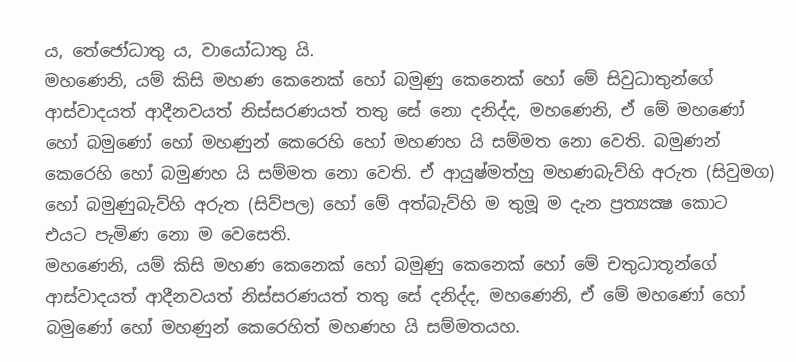ය, තේජෝධාතු ය, වායෝධාතු යි.
මහණෙනි, යම් කිසි මහණ කෙනෙක් හෝ බමුණු කෙනෙක් හෝ මේ සිවුධාතුන්ගේ ආස්වාදයත් ආදීනවයත් නිස්සරණයත් තතු සේ නො දනිද්ද, මහණෙනි, ඒ මේ මහණෝ හෝ බමුණෝ හෝ මහණුන් කෙරෙහි හෝ මහණහ යි සම්මත නො වෙති. බමුණන් කෙරෙහි හෝ බමුණහ යි සම්මත නො වෙති. ඒ ආයුෂ්මත්හු මහණබැව්හි අරුත (සිවුමග) හෝ බමුණුබැව්හි අරුත (සිව්පල) හෝ මේ අත්බැව්හි ම තුමූ ම දැන ප්‍රත්‍යක්‍ෂ කොට එයට පැමිණ නො ම වෙසෙති.
මහණෙනි, යම් කිසි මහණ කෙනෙක් හෝ බමුණු කෙනෙක් හෝ මේ චතුධාතූන්ගේ ආස්වාදයත් ආදීනවයත් නිස්සරණයත් තතු සේ දනිද්ද, මහණෙනි, ඒ මේ මහණෝ හෝ බමුණෝ හෝ මහණුන් කෙරෙහිත් මහණහ යි සම්මතයහ.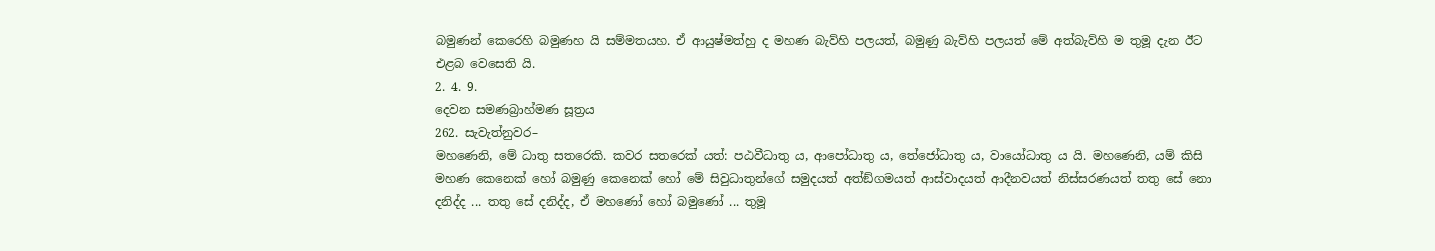බමුණන් කෙරෙහි බමුණහ යි සම්මතයහ. ඒ ආයුෂ්මත්හු ද මහණ බැව්හි පලයත්, බමුණු බැව්හි පලයත් මේ අත්බැව්හි ම තුමූ දැන ඊට එළබ වෙසෙති යි.
2. 4. 9.
දෙවන සමණබ්‍රාහ්මණ සූත්‍රය
262. සැවැත්නුවර–
මහණෙනි, මේ ධාතු සතරෙකි. කවර සතරෙක් යත්: පඨවීධාතු ය, ආපෝධාතු ය, තේජෝධාතු ය, වායෝධාතු ය යි. මහණෙනි, යම් කිසි මහණ කෙනෙක් හෝ බමුණු කෙනෙක් හෝ මේ සිවුධාතුන්ගේ සමුදයත් අත්ඞ්ගමයත් ආස්වාදයත් ආදීනවයත් නිස්සරණයත් තතු සේ නො දනිද්ද ... තතු සේ දනිද්ද, ඒ මහණෝ හෝ බමුණෝ ... තුමූ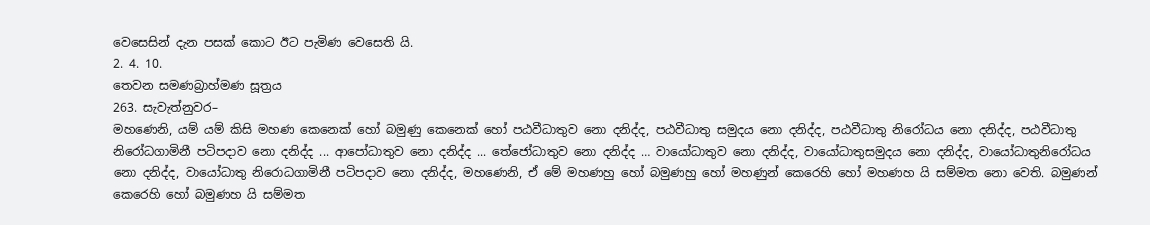වෙසෙසින් දැන පසක් කොට ඊට පැමිණ වෙසෙති යි.
2. 4. 10.
තෙවන සමණබ්‍රාහ්මණ සූත්‍රය
263. සැවැත්නුවර–
මහණෙනි, යම් යම් කිසි මහණ කෙනෙක් හෝ බමුණු කෙනෙක් හෝ පඨවීධාතුව නො දනිද්ද, පඨවීධාතු සමුදය නො දනිද්ද, පඨවීධාතු නිරෝධය නො දනිද්ද, පඨවීධාතු නිරෝධගාමිනී පටිපදාව නො දනිද්ද ... ආපෝධාතුව නො දනිද්ද ... තේජෝධාතුව නො දනිද්ද … වායෝධාතුව නො දනිද්ද, වායෝධාතුසමුදය නො දනිද්ද, වායෝධාතුනිරෝධය නො දනිද්ද, වායෝධාතු නිරොධගාමිනී පටිපදාව නො දනිද්ද, මහණෙනි, ඒ මේ මහණහු හෝ බමුණහු හෝ මහණුන් කෙරෙහි හෝ මහණහ යි සම්මත නො වෙති. බමුණන් කෙරෙහි හෝ බමුණහ යි සම්මත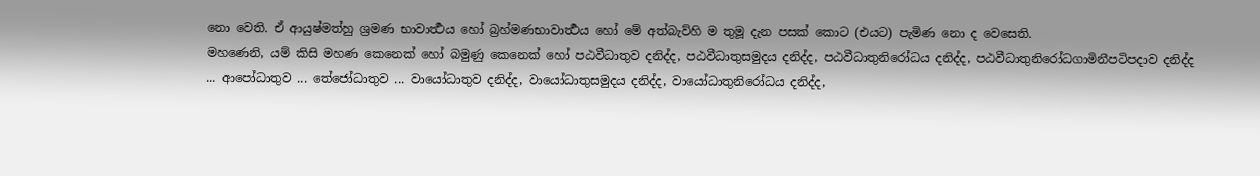නො වෙති. ඒ ආයුෂ්මත්හු ශ්‍රමණ භාවාර්‍ත්‍ථය හෝ බ්‍රහ්මණභාවාර්‍ත්‍ථය හෝ මේ අත්බැව්හි ම තුමූ දැන පසක් කොට (එයට) පැමිණ නො ද වෙසෙති.
මහණෙනි, යම් කිසි මහණ කෙනෙක් හෝ බමුණු කෙනෙක් හෝ පඨවීධාතුව දනිද්ද, පඨවීධාතුසමුදය දනිද්ද, පඨවීධාතුනිරෝධය දනිද්ද, පඨවීධාතුනිරෝධගාමිනීපටිපදාව දනිද්ද ... ආපෝධාතුව ... තේජෝධාතුව ... වායෝධාතුව දනිද්ද, වායෝධාතුසමුදය දනිද්ද, වායෝධාතුනිරෝධය දනිද්ද,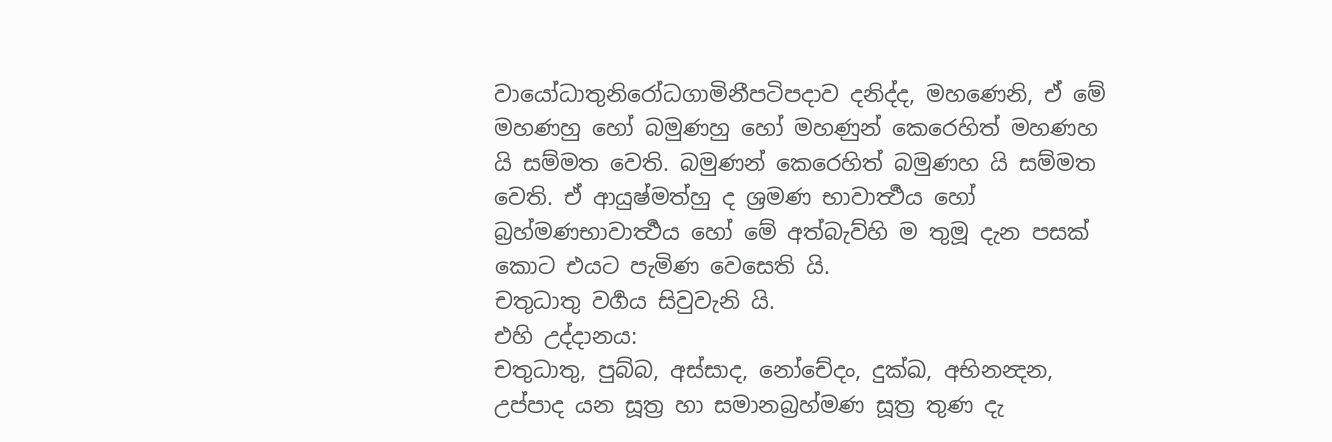වායෝධාතුනිරෝධගාමිනීපටිපදාව දනිද්ද, මහණෙනි, ඒ මේ මහණහු හෝ බමුණහු හෝ මහණුන් කෙරෙහිත් මහණහ යි සම්මත වෙති. බමුණන් කෙරෙහිත් බමුණහ යි සම්මත වෙති. ඒ ආයුෂ්මත්හු ද ශ්‍රමණ භාවාර්‍ත්‍ථය හෝ බ්‍රහ්මණභාවාර්‍ත්‍ථය හෝ මේ අත්බැව්හි ම තුමූ දැන පසක් කොට එයට පැමිණ වෙසෙති යි.
චතුධාතු වර්‍ගය සිවුවැනි යි.
එහි උද්දානය:
චතුධාතු, පුබ්බ, අස්සාද, නෝචේදං, දුක්ඛ, අභිනන්‍දන, උප්පාද යන සූත්‍ර හා සමානබ්‍රහ්මණ සූත්‍ර තුණ දැ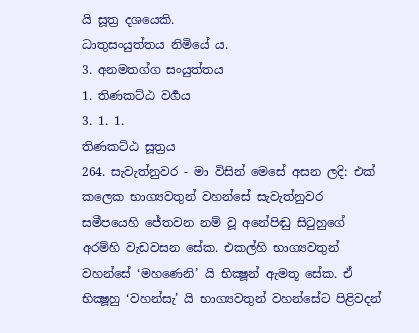යි සූත්‍ර දශයෙකි.
ධාතුසංයුත්තය නිමියේ ය.
3. අනමතග්ග සංයුත්තය
1. තිණකට්ඨ වර්‍ගය
3. 1. 1.
තිණකට්ඨ සූත්‍රය
264. සැවැත්නුවර - මා විසින් මෙසේ අසන ලදි: එක් කලෙක භාග්‍යවතුන් වහන්සේ සැවැත්නුවර සමීපයෙහි ජේතවන නම් වූ අනේපිඬු සිටුහුගේ අරම්හි වැඩවසන සේක. එකල්හි භාග්‍යවතුන් වහන්සේ ‘මහණෙනි’ යි භික්‍ෂූන් ඇමතූ සේක. ඒ භික්‍ෂූහු ‘වහන්සැ’ යි භාග්‍යවතුන් වහන්සේට පිළිවදන්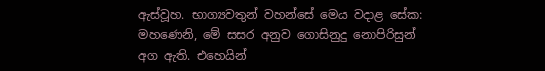ඇස්වූහ. භාග්‍යවතුන් වහන්සේ මෙය වදාළ සේක:
මහණෙනි, මේ සසර අනුව ගොසිනුදු නොපිරිසුන් අග ඇති. එහෙයින්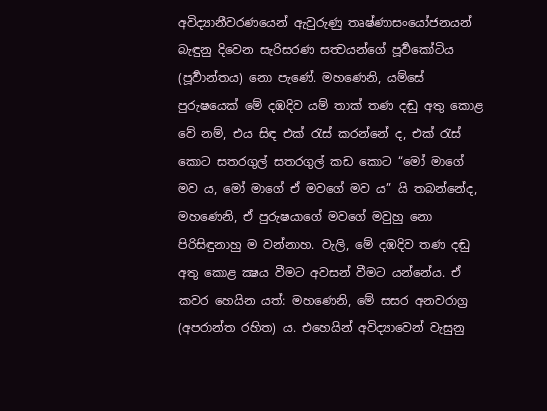අවිද්‍යානීවරණයෙන් ඇවුරුණු තෘෂ්ණාසංයෝජනයන් බැඳුනු දිවෙන සැරිසරණ සත්‍වයන්ගේ පූර්‍වකෝටිය (පූර්‍වාන්තය) නො පැණේ. මහණෙනි, යම්සේ පුරුෂයෙක් මේ දඹදිව යම් තාක් තණ දඬු අතු කොළ වේ නම්, එය සිඳ එක් රැස් කරන්නේ ද, එක් රැස් කොට සතරගුල් සතරගුල් කඩ කොට “මෝ මාගේ මව ය, මෝ මාගේ ඒ මවගේ මව ය” යි තබන්නේද, මහණෙනි, ඒ පුරුෂයාගේ මවගේ මවුහු නො පිරිසිඳුනාහු ම වන්නාහ. වැලි, මේ දඹදිව තණ දඬු අතු කොළ ක්‍ෂය වීමට අවසන් වීමට යන්නේය. ඒ කවර හෙයින යත්: මහණෙනි, මේ සසර අනවරාග්‍ර (අපරාන්ත රහිත) ය. එහෙයින් අවිද්‍යාවෙන් වැසුනු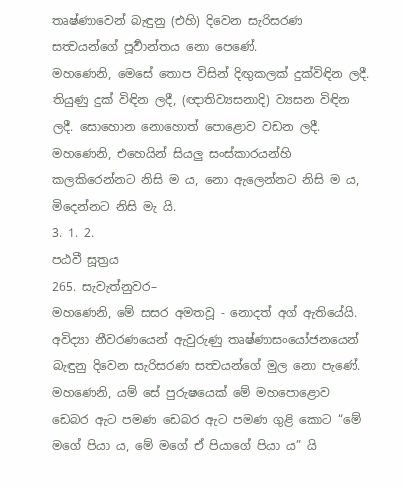තෘෂ්ණාවෙන් බැඳුනු (එහි) දිවෙන සැරිසරණ සත්‍වයන්ගේ පූර්‍වාන්තය නො පෙණේ.
මහණෙනි, මෙසේ තොප විසින් දිඟුකලක් දුක්විඳින ලදී. තියුණු දුක් විඳින ලදී, (ඥාතිව්‍යසනාදි) ව්‍යසන විඳින ලදී. සොහොන නොහොත් පොළොව වඩන ලදී. මහණෙනි, එහෙයින් සියලු සංස්කාරයන්හි කලකිරෙන්නට නිසි ම ය, නො ඇලෙන්නට නිසි ම ය, මිදෙන්නට නිසි මැ යි.
3. 1. 2.
පඨවී සූත්‍රය
265. සැවැත්නුවර–
මහණෙනි, මේ සසර අමතවූ - නොදත් අග් ඇතියේයි. අවිද්‍යා නීවරණයෙන් ඇවුරුණු තෘෂ්ණාසංයෝජනයෙන් බැඳුනු දිවෙන සැරිසරණ සත්‍වයන්ගේ මුල නො පැණේ. මහණෙනි, යම් සේ පුරුෂයෙක් මේ මහපොළොව ඩෙබර ඇට පමණ ඩෙබර ඇට පමණ ගුළි කොට “මේ මගේ පියා ය, මේ මගේ ඒ පියාගේ පියා ය” යි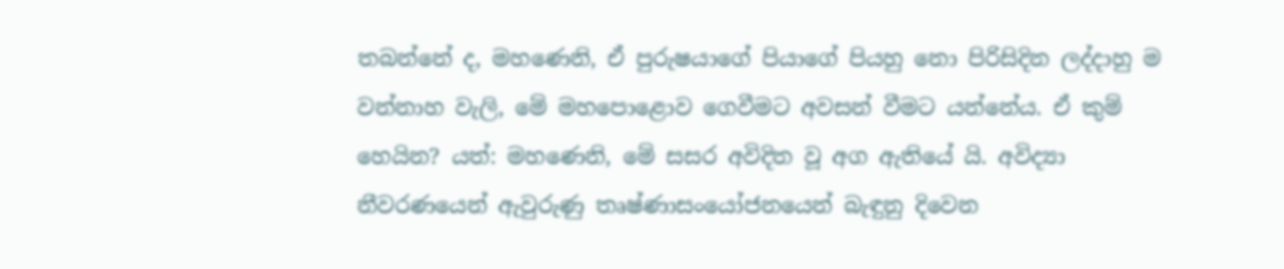තබන්නේ ද, මහණෙනි, ඒ පුරුෂයාගේ පියාගේ පියහු නො පිරිසිදින ලද්දාහු ම වන්නාහ වැලි, මේ මහපොළොව ගෙවීමට අවසන් වීමට යන්නේය. ඒ කුම් හෙයින? යත්: මහණෙනි, මේ සසර අවිදිත වූ අග ඇතියේ යි. අවිද්‍යා නීවරණයෙන් ඇවුරුණු තෘෂ්ණාසංයෝජනයෙන් බැඳුනු දිවෙන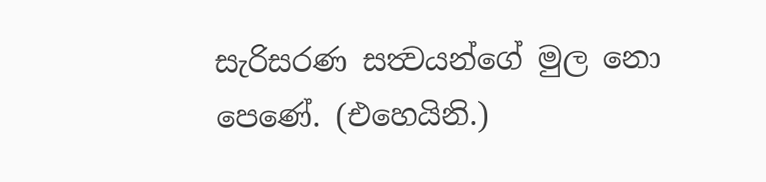සැරිසරණ සත්‍වයන්ගේ මුල නො පෙණේ. (එහෙයිනි.)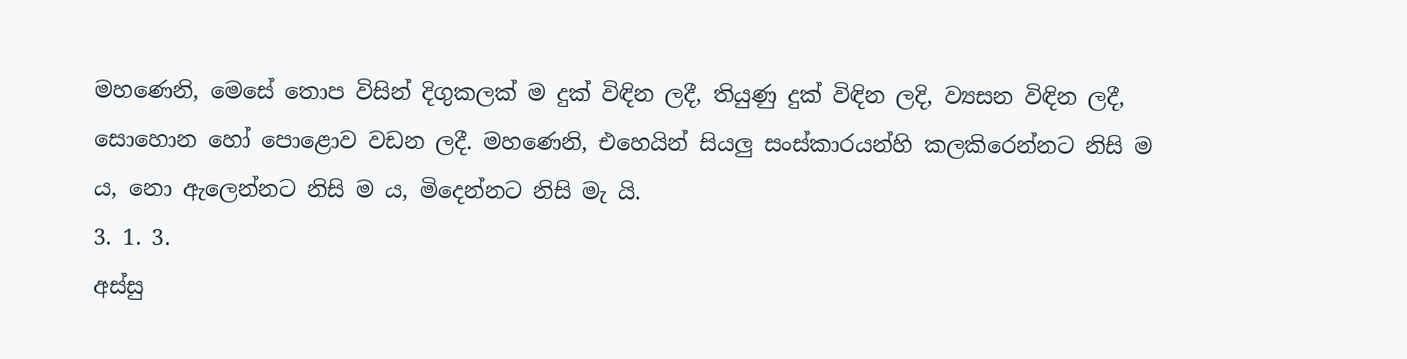මහණෙනි, මෙසේ තොප විසින් දිගුකලක් ම දුක් විඳින ලදී, තියුණු දුක් විඳින ලදි, ව්‍යසන විඳින ලදී, සොහොන හෝ පොළොව වඩන ලදී. මහණෙනි, එහෙයින් සියලු සංස්කාරයන්හි කලකිරෙන්නට නිසි ම ය, නො ඇලෙන්නට නිසි ම ය, මිදෙන්නට නිසි මැ යි.
3. 1. 3.
අස්සු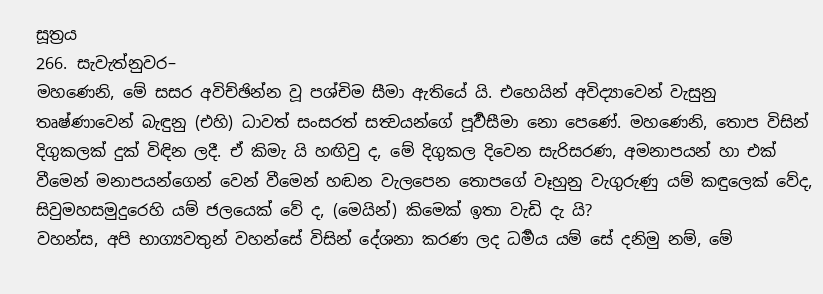සූත්‍රය
266. සැවැත්නුවර–
මහණෙනි, මේ සසර අවිච්ඡින්න වූ පශ්චිම සීමා ඇතියේ යි. එහෙයින් අවිද්‍යාවෙන් වැසුනු තෘෂ්ණාවෙන් බැඳුනු (එහි) ධාවත් සංසරත් සත්‍වයන්ගේ පූර්‍වසීමා නො පෙණේ. මහණෙනි, තොප විසින් දිගුකලක් දුක් විඳින ලදී. ඒ කිමැ යි හඟිවු ද, මේ දිගුකල දිවෙන සැරිසරණ, අමනාපයන් හා එක් වීමෙන් මනාපයන්ගෙන් වෙන් වීමෙන් හඬන වැලපෙන තොපගේ වෑහුනු වැගුරුණු යම් කඳුලෙක් වේද, සිවුමහසමුදුරෙහි යම් ජලයෙක් වේ ද, (මෙයින්) කිමෙක් ඉතා වැඩි දැ යි?
වහන්ස, අපි භාග්‍යවතුන් වහන්සේ විසින් දේශනා කරණ ලද ධර්‍මය යම් සේ දනිමු නම්, මේ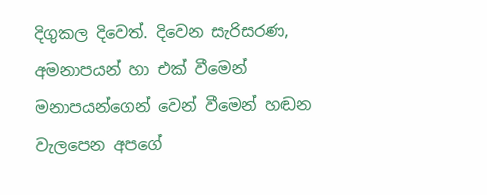දිගුකල දිවෙත්. දිවෙන සැරිසරණ, අමනාපයන් හා එක් වීමෙන් මනාපයන්ගෙන් වෙන් වීමෙන් හඬන වැලපෙන අපගේ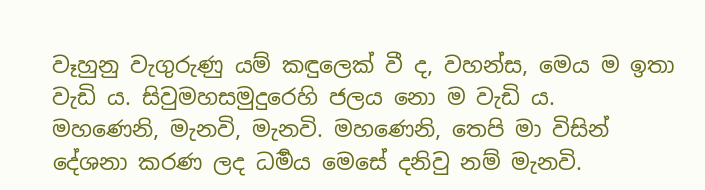වෑහුනු වැගුරුණු යම් කඳුලෙක් වී ද, වහන්ස, මෙය ම ඉතා වැඩි ය. සිවුමහසමුදුරෙහි ජලය නො ම වැඩි ය.
මහණෙනි, මැනවි, මැනවි. මහණෙනි, තෙපි මා විසින් දේශනා කරණ ලද ධර්‍මය මෙසේ දනිවු නම් මැනවි.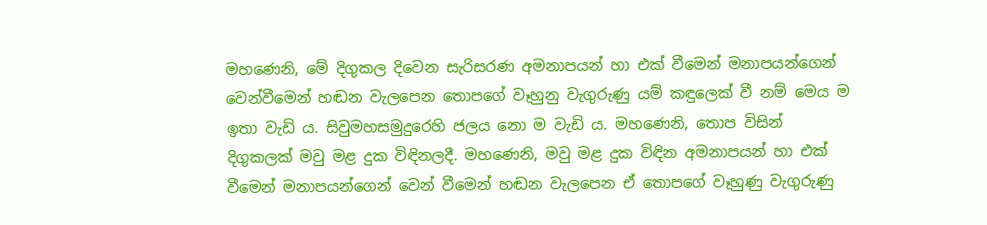මහණෙනි, මේ දිගුකල දිවෙන සැරිසරණ අමනාපයන් හා එක් වීමෙන් මනාපයන්ගෙන් වෙන්වීමෙන් හඬන වැලපෙන තොපගේ වෑහුනු වැගුරුණු යම් කඳුලෙක් වී නම් මෙය ම ඉතා වැඩි ය. සිවුමහසමුදුරෙහි ජලය නො ම වැඩි ය. මහණෙනි, තොප විසින් දිගුකලක් මවු මළ දුක විඳිනලදී. මහණෙනි, මවු මළ දුක විඳින අමනාපයන් හා එක් වීමෙන් මනාපයන්ගෙන් වෙන් වීමෙන් හඬන වැලපෙන ඒ තොපගේ වෑහුණු වැගුරුණු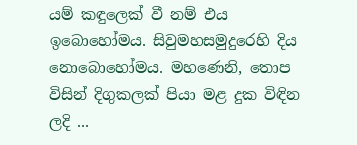යම් කඳුලෙක් වී නම් එය ඉබොහෝමය. සිවුමහසමුදුරෙහි දිය නොබොහෝමය. මහණෙනි, තොප විසින් දිගුකලක් පියා මළ දුක විඳින ලදි ...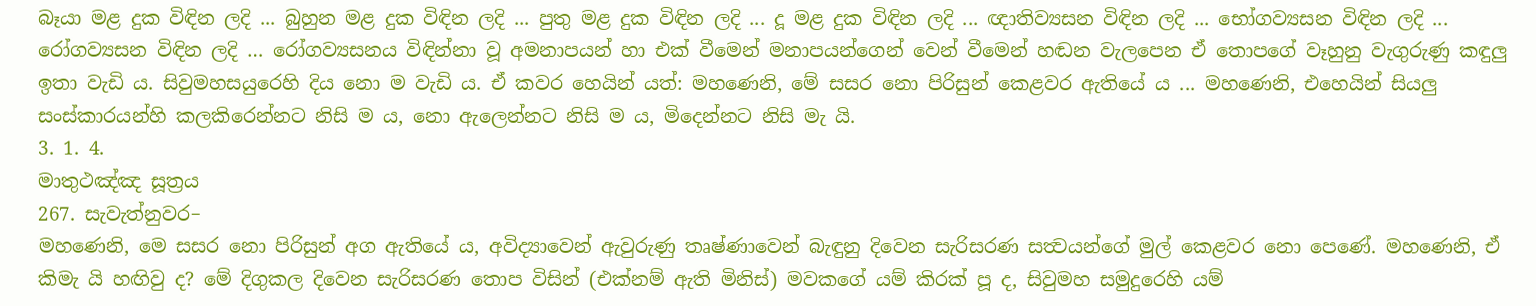බෑයා මළ දුක විඳින ලදි ... බුහුන මළ දුක විඳින ලදි ... පුතු මළ දුක විඳින ලදි ... දූ මළ දුක විඳින ලදි ... ඥාතිව්‍යසන විඳින ලදි ... භෝගව්‍යසන විඳින ලදි ... රෝගව්‍යසන විඳින ලදි … රෝගව්‍යසනය විඳින්නා වූ අමනාපයන් හා එක් වීමෙන් මනාපයන්ගෙන් වෙන් වීමෙන් හඬන වැලපෙන ඒ තොපගේ වෑහුනු වැගුරුණු කඳුලු ඉතා වැඩි ය. සිවුමහසයුරෙහි දිය නො ම වැඩි ය. ඒ කවර හෙයින් යත්: මහණෙනි, මේ සසර නො පිරිසුන් කෙළවර ඇතියේ ය ... මහණෙනි, එහෙයින් සියලු සංස්කාරයන්හි කලකිරෙන්නට නිසි ම ය, නො ඇලෙන්නට නිසි ම ය, මිදෙන්නට නිසි මැ යි.
3. 1. 4.
මාතුථඤ්ඤ සූත්‍රය
267. සැවැත්නුවර–
මහණෙනි, මෙ සසර නො පිරිසුන් අග ඇතියේ ය, අවිද්‍යාවෙන් ඇවුරුණු තෘෂ්ණාවෙන් බැඳුනු දිවෙන සැරිසරණ සත්‍වයන්ගේ මුල් කෙළවර නො පෙණේ. මහණෙනි, ඒ කිමැ යි හඟිවු ද? මේ දිගුකල දිවෙන සැරිසරණ තොප විසින් (එක්නම් ඇති මිනිස්) මවකගේ යම් කිරක් පූ ද, සිවුමහ සමුදුරෙහි යම්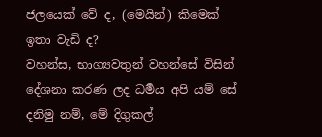ජලයෙක් වේ ද, (මෙයින්) කිමෙක් ඉතා වැඩි ද?
වහන්ස, භාග්‍යවතුන් වහන්සේ විසින් දේශනා කරණ ලද ධර්‍මය අපි යම් සේ දනිමු නම්, මේ දිගුකල්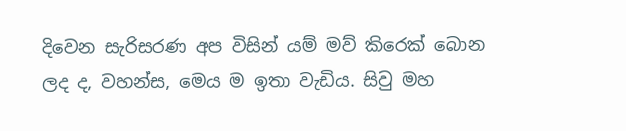දිවෙන සැරිසරණ අප විසින් යම් මව් කිරෙක් බොන ලද ද, වහන්ස, මෙය ම ඉතා වැඩිය. සිවු මහ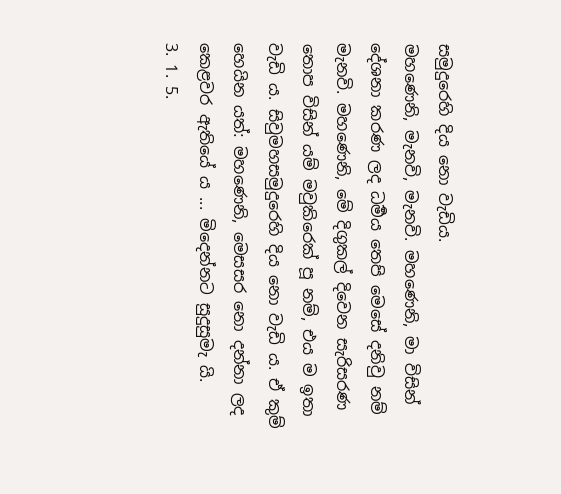සමුදුරෙහි දිය නො වැඩිය.
මහණෙනි, මැනවි, මැනවි. මහණෙනි, මා විසින් දේශනා කරණ ලද ධර්‍මය තෙපි මෙසේ දනිවු නම් මැනවි. මහණෙනි, මේ දිගුකල් දිවෙන සැරිසරණ තොප විසින් යම් මවුකිරෙක් පූ නම්, එය ම ඉතා වැඩි ය. සිවුමහසමුදුරෙහි දිය නො වැඩි ය. ඒ කුම් හෙයින යත්: මහණෙනි, මෙසසර නො දන්නා ලද කෙළවර ඇතියේ ය ... මිදෙන්නට සුදුසුමැ යි.
3. 1. 5.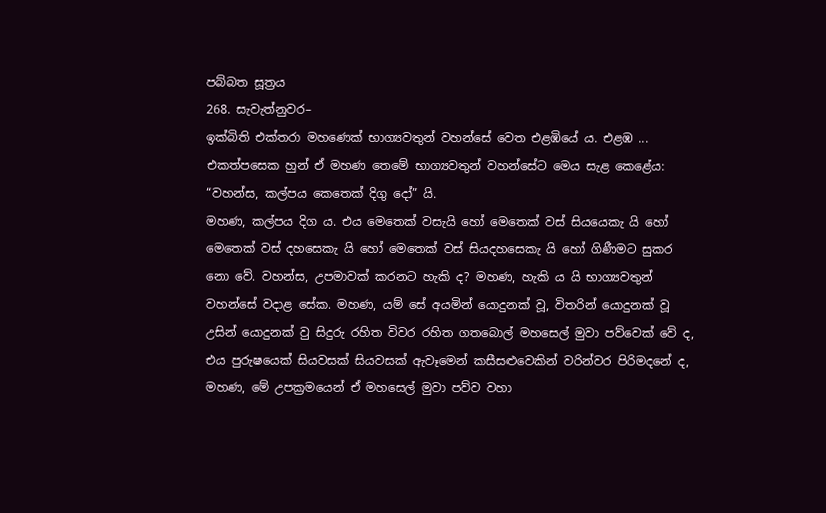පබ්බත සූත්‍රය
268. සැවැත්නුවර–
ඉක්බිති එක්තරා මහණෙක් භාග්‍යවතුන් වහන්සේ වෙත එළඹියේ ය. එළඹ ... එකත්පසෙක හුන් ඒ මහණ තෙමේ භාග්‍යවතුන් වහන්සේට මෙය සැළ කෙළේය: “වහන්ස, කල්පය කෙතෙක් දිගු දෝ” යි.
මහණ, කල්පය දිග ය. එය මෙතෙක් වසැයි හෝ මෙතෙක් වස් සියයෙකැ යි හෝ මෙතෙක් වස් දහසෙකැ යි හෝ මෙතෙක් වස් සියදහසෙකැ යි හෝ ගිණීමට සුකර නො වේ. වහන්ස, උපමාවක් කරනට හැකි ද? මහණ, හැකි ය යි භාග්‍යවතුන් වහන්සේ වදාළ සේක. මහණ, යම් සේ අයමින් යොදුනක් වූ, විතරින් යොදුනක් වූ උසින් යොදුනක් වු සිදුරු රහිත විවර රහිත ගතබොල් මහසෙල් මුවා පව්වෙක් වේ ද, එය පුරුෂයෙක් සියවසක් සියවසක් ඇවෑමෙන් කසීසළුවෙකින් වරින්වර පිරිමදනේ ද, මහණ, මේ උපක්‍රමයෙන් ඒ මහසෙල් මුවා පව්ව වහා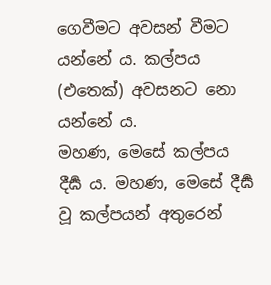ගෙවීමට අවසන් වීමට යන්නේ ය. කල්පය (එතෙක්) අවසනට නො යන්නේ ය.
මහණ, මෙසේ කල්පය දීර්‍ඝ ය. මහණ, මෙසේ දීර්‍ඝ වූ කල්පයන් අතුරෙන්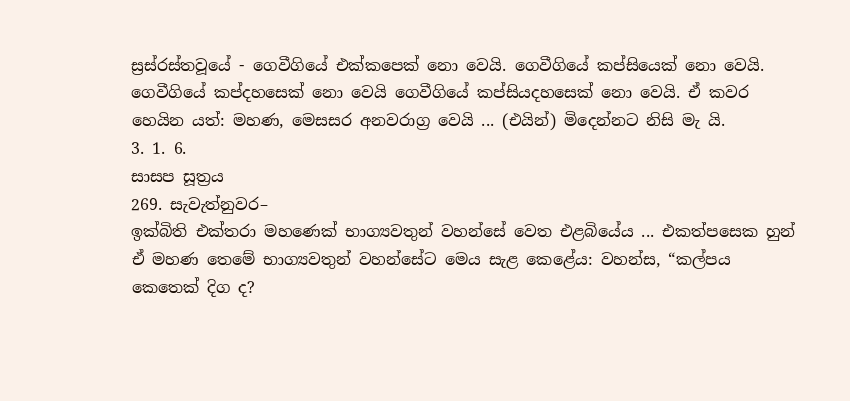ස්‍රස්රස්තවූයේ - ගෙවීගියේ එක්කපෙක් නො වෙයි. ගෙවීගියේ කප්සියෙක් නො වෙයි. ගෙවීගියේ කප්දහසෙක් නො වෙයි ගෙවීගියේ කප්සියදහසෙක් නො වෙයි. ඒ කවර හෙයින යත්: මහණ, මෙසසර අනවරාග්‍ර වෙයි ... (එයින්) මිදෙන්නට නිසි මැ යි.
3. 1. 6.
සාසප සූත්‍රය
269. සැවැත්නුවර–
ඉක්බිති එක්තරා මහණෙක් භාග්‍යවතුන් වහන්සේ වෙත එළබියේය ... එකත්පසෙක හුන් ඒ මහණ තෙමේ භාග්‍යවතුන් වහන්සේට මෙය සැළ කෙළේය: වහන්ස, “කල්පය කෙතෙක් දිග ද?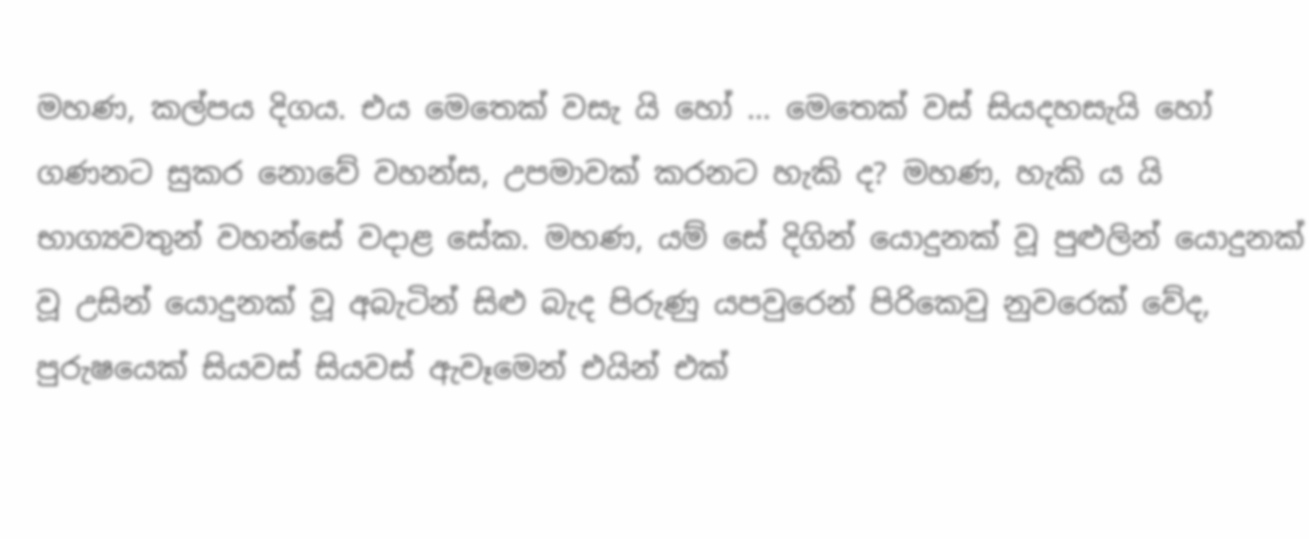මහණ, කල්පය දිගය. එය මෙතෙක් වසැ යි හෝ … මෙතෙක් වස් සියදහසැයි හෝ ගණනට සුකර නොවේ වහන්ස, උපමාවක් කරනට හැකි ද? මහණ, හැකි ය යි භාග්‍යවතුන් වහන්සේ වදාළ සේක. මහණ, යම් සේ දිගින් යොදුනක් වූ පුළුලින් යොදුනක් වූ උසින් යොදුනක් වූ අබැටින් සිළු බැද පිරුණු යපවුරෙන් පිරිකෙවු නුවරෙක් වේද, පුරුෂයෙක් සියවස් සියවස් ඇවෑමෙන් එයින් එක්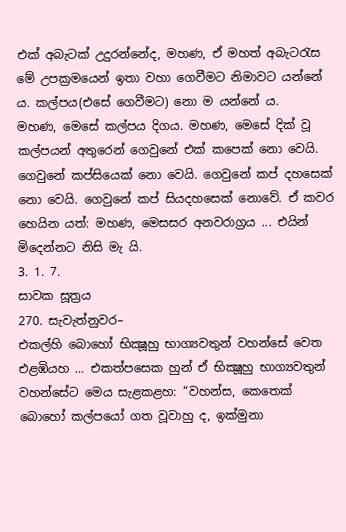එක් අබැටක් උදුරන්නේද, මහණ, ඒ මහත් අබැටරැස මේ උපක්‍රමයෙන් ඉතා වහා ගෙවීමට නිමාවට යන්නේ ය. කල්පය(එසේ ගෙවීමට) නො ම යන්නේ ය.
මහණ, මෙසේ කල්පය දිගය. මහණ, මෙසේ දික් වූ කල්පයන් අතුරෙන් ගෙවුනේ එක් කපෙක් නො වෙයි. ගෙවුනේ කප්සියෙක් නො වෙයි. ගෙවුනේ කප් දහසෙක් නො වෙයි. ගෙවුනේ කප් සියදහසෙක් නොවේ. ඒ කවර හෙයින යත්: මහණ, මෙසසර අනවරාග්‍රය ... එයින් මිදෙන්නට නිසි මැ යි.
3. 1. 7.
සාවක සූත්‍රය
270. සැවැත්නුවර–
එකල්හි බොහෝ භික්‍ෂූහු භාග්‍යවතුන් වහන්සේ වෙත එළඹියහ … එකත්පසෙක හුන් ඒ භික්‍ෂූහු භාග්‍යවතුන් වහන්සේට මෙය සැළකළහ: “වහන්ස, කෙතෙක් බොහෝ කල්පයෝ ගත වූවාහු ද, ඉක්මුනා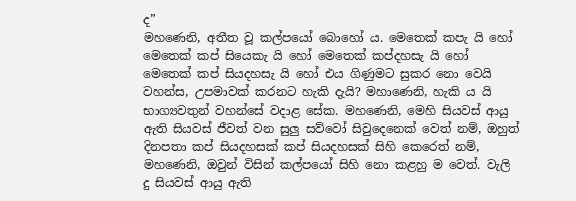ද”
මහණෙනි, අතීත වූ කල්පයෝ බොහෝ ය. මෙතෙක් කපැ යි හෝ මෙතෙක් කප් සියෙකැ යි හෝ මෙතෙක් කප්දහසැ යි හෝ මෙතෙක් කප් සියදහසැ යි හෝ එය ගිණුමට සුකර නො වෙයි වහන්ස, උපමාවක් කරනට හැකි දැයි? මහාණෙනි, හැකි ය යි භාග්‍යවතුන් වහන්සේ වදාළ සේක. මහණෙනි, මෙහි සියවස් ආයු ඇති සියවස් ජීවත් වන සුලු සව්වෝ සිවුදෙනෙක් වෙත් නම්, ඔහුත් දිනපතා කප් සියදහසක් කප් සියදහසක් සිහි කෙරෙත් නම්, මහණෙනි, ඔවුන් විසින් කල්පයෝ සිහි නො කළහු ම වෙත්. වැලි දු සියවස් ආයු ඇති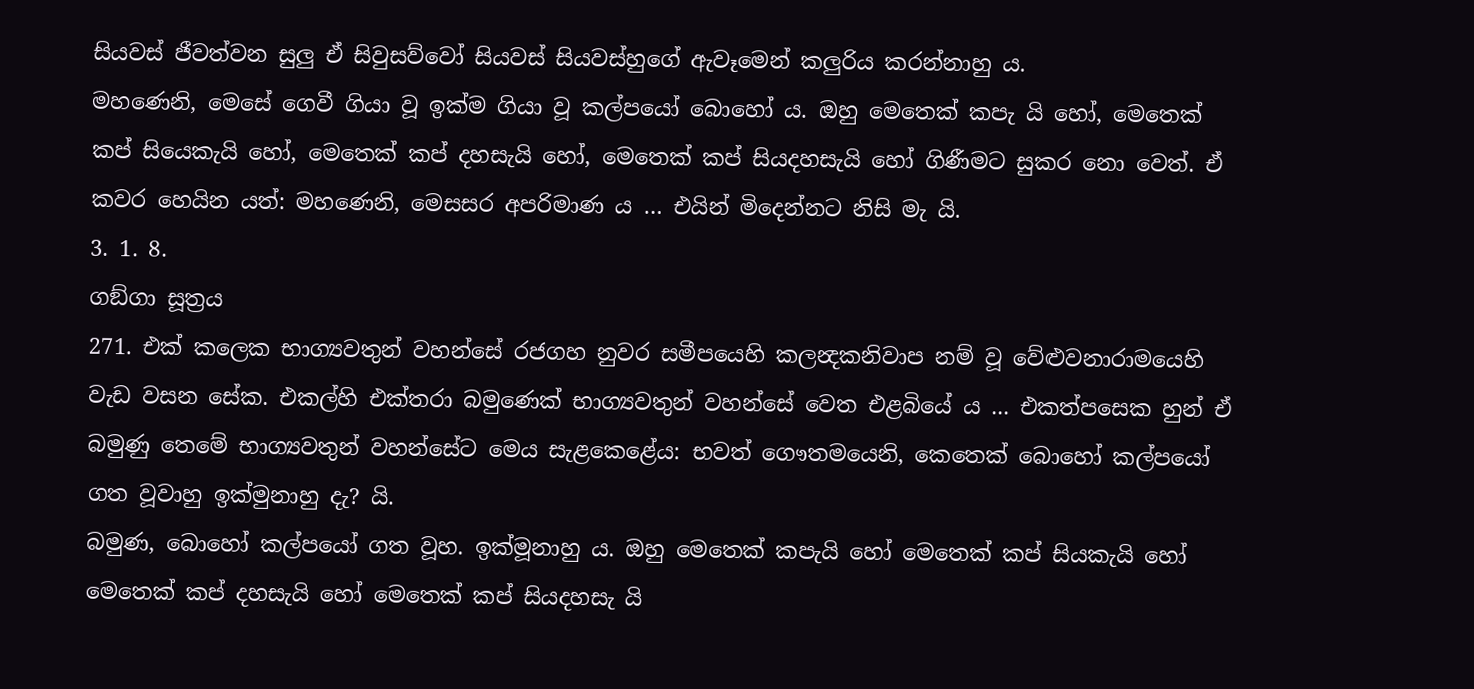සියවස් ජීවත්වන සුලු ඒ සිවුසව්වෝ සියවස් සියවස්හුගේ ඇවෑමෙන් කලුරිය කරන්නාහු ය.
මහණෙනි, මෙසේ ගෙවී ගියා වූ ඉක්ම ගියා වූ කල්පයෝ බොහෝ ය. ඔහු මෙතෙක් කපැ යි හෝ, මෙතෙක් කප් සියෙකැයි හෝ, මෙතෙක් කප් දහසැයි හෝ, මෙතෙක් කප් සියදහසැයි හෝ ගිණීමට සුකර නො වෙත්. ඒ කවර හෙයින යත්: මහණෙනි, මෙසසර අපරිමාණ ය … එයින් මිදෙන්නට නිසි මැ යි.
3. 1. 8.
ගඞ්ගා සූත්‍රය
271. එක් කලෙක භාග්‍යවතුන් වහන්සේ රජගහ නුවර සමීපයෙහි කලන්‍දකනිවාප නම් වූ වේළුවනාරාමයෙහි වැඩ වසන සේක. එකල්හි එක්තරා බමුණෙක් භාග්‍යවතුන් වහන්සේ වෙත එළබියේ ය ... එකත්පසෙක හුන් ඒ බමුණු තෙමේ භාග්‍යවතුන් වහන්සේට මෙය සැළකෙළේය: භවත් ගෞතමයෙනි, කෙතෙක් බොහෝ කල්පයෝ ගත වූවාහු ඉක්මුනාහු දැ? යි.
බමුණ, බොහෝ කල්පයෝ ගත වූහ. ඉක්මූනාහු ය. ඔහු මෙතෙක් කපැයි හෝ මෙතෙක් කප් සියකැයි හෝ මෙතෙක් කප් දහසැයි හෝ මෙතෙක් කප් සියදහසැ යි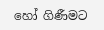හෝ ගිණීමට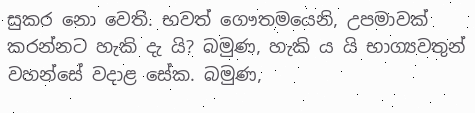සුකර නො වෙති. භවත් ගෞතමයෙනි, උපමාවක් කරන්නට හැකි දැ යි? බමුණ, හැකි ය යි භාග්‍යවතුන් වහන්සේ වදාළ සේක. බමුණ,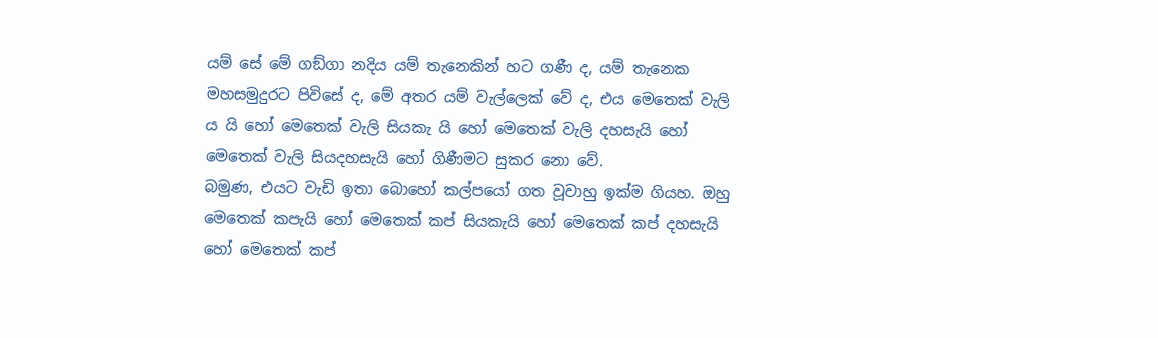යම් සේ මේ ගඞ්ගා නදිය යම් තැනෙකින් හට ගණී ද, යම් තැනෙක මහසමුදුරට පිවිසේ ද, මේ අතර යම් වැල්ලෙක් වේ ද, එය මෙතෙක් වැලි ය යි හෝ මෙතෙක් වැලි සියකැ යි හෝ මෙතෙක් වැලි දහසැයි හෝ මෙතෙක් වැලි සියදහසැයි හෝ ගිණීමට සුකර නො වේ.
බමුණ, එයට වැඩි ඉතා බොහෝ කල්පයෝ ගත වූවාහු ඉක්ම ගියහ. ඔහු මෙතෙක් කපැයි හෝ මෙතෙක් කප් සියකැයි හෝ මෙතෙක් කප් දහසැයි හෝ මෙතෙක් කප්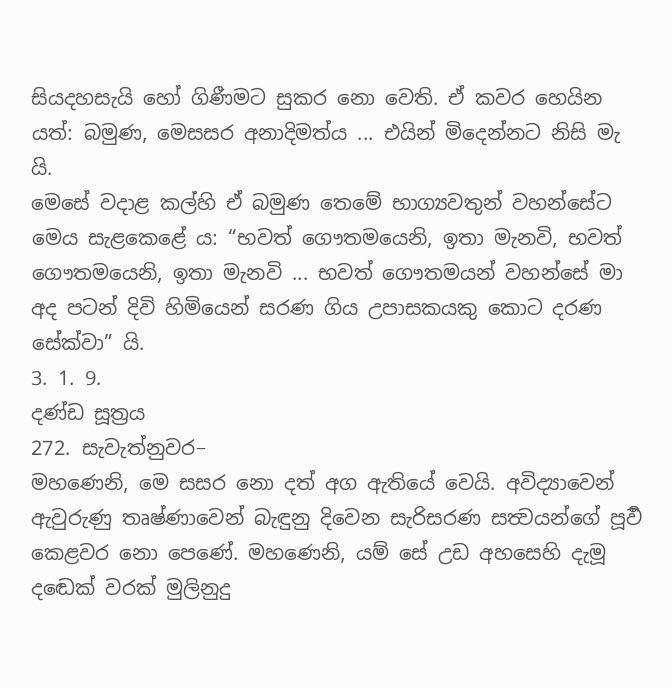සියදහසැයි හෝ ගිණීමට සුකර නො වෙති. ඒ කවර හෙයින යත්: බමුණ, මෙසසර අනාදිමත්ය ... එයින් මිදෙන්නට නිසි මැ යි.
මෙසේ වදාළ කල්හි ඒ බමුණ තෙමේ භාග්‍යවතුන් වහන්සේට මෙය සැළකෙළේ ය: “භවත් ගෞතමයෙනි, ඉතා මැනවි, භවත් ගෞතමයෙනි, ඉතා මැනවි ... භවත් ගෞතමයන් වහන්සේ මා අද පටන් දිවි හිමියෙන් සරණ ගිය උපාසකයකු කොට දරණ සේක්වා” යි.
3. 1. 9.
දණ්ඩ සූත්‍රය
272. සැවැත්නුවර–
මහණෙනි, මෙ සසර නො දත් අග ඇතියේ වෙයි. අවිද්‍යාවෙන් ඇවුරුණු තෘෂ්ණාවෙන් බැඳුනු දිවෙන සැරිසරණ සත්‍වයන්ගේ පූර්‍ව කෙළවර නො පෙණේ. මහණෙනි, යම් සේ උඩ අහසෙහි දැමූ දඬෙක් වරක් මුලිනුදු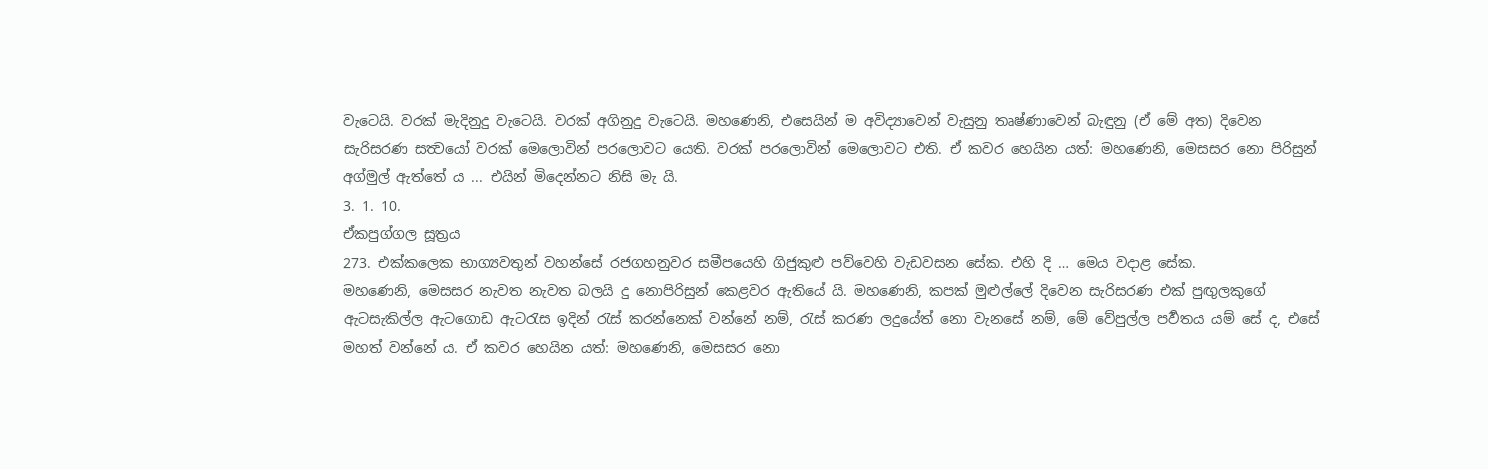වැටෙයි. වරක් මැදිනුදු වැටෙයි. වරක් අගිනුදු වැටෙයි. මහණෙනි, එසෙයින් ම අවිද්‍යාවෙන් වැසුනු තෘෂ්ණාවෙන් බැඳුනු (ඒ මේ අත) දිවෙන සැරිසරණ සත්‍වයෝ වරක් මෙලොවින් පරලොවට යෙති. වරක් පරලොවින් මෙලොවට එති. ඒ කවර හෙයින යත්: මහණෙනි, මෙසසර නො පිරිසුන් අග්මුල් ඇත්තේ ය ... එයින් මිදෙන්නට නිසි මැ යි.
3. 1. 10.
ඒකපුග්ගල සූත්‍රය
273. එක්කලෙක භාග්‍යවතුන් වහන්සේ රජගහනුවර සමීපයෙහි ගිජුකුළු පව්වෙහි වැඩවසන සේක. එහි දි … මෙය වදාළ සේක.
මහණෙනි, මෙසසර නැවත නැවත බලයි දු නොපිරිසුන් කෙළවර ඇතියේ යි. මහණෙනි, කපක් මුළුල්ලේ දිවෙන සැරිසරණ එක් පුඟුලකුගේ ඇටසැකිල්ල ඇටගොඩ ඇටරැස ඉදින් රැස් කරන්නෙක් වන්නේ නම්, රැස් කරණ ලදුයේත් නො වැනසේ නම්, මේ වේපුල්ල පර්‍වතය යම් සේ ද, එසේ මහත් වන්නේ ය. ඒ කවර හෙයින යත්: මහණෙනි, මෙසසර නො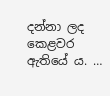දන්නා ලද කෙළවර ඇතියේ ය. …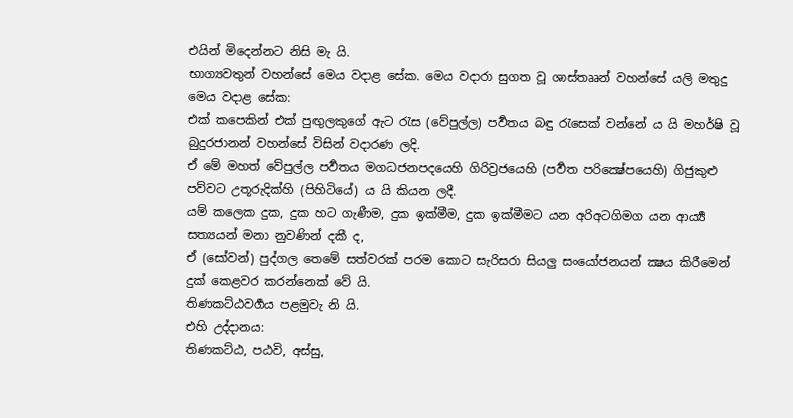එයින් මිදෙන්නට නිසි මැ යි.
භාග්‍යවතුන් වහන්සේ මෙය වදාළ සේක. මෙය වදාරා සුගත වූ ශාස්තෲන් වහන්සේ යලි මතුදු මෙය වදාළ සේක:
එක් කපෙකින් එක් පුඟුලකුගේ ඇට රැස (වේපුල්ල) පර්‍වතය බඳු රැසෙක් වන්නේ ය යි මහර්ෂි වූ බුදුරජානන් වහන්සේ විසින් වදාරණ ලදි.
ඒ මේ මහත් වේපුල්ල පර්‍වතය මගධජනපදයෙහි ගිරිව්‍රජයෙහි (පර්‍වත පරික්‍ෂේපයෙහි) ගිජුකුළු පව්වට උතූරුදික්හි (පිහිටියේ) ය යි කියන ලදී.
යම් කලෙක දුක, දුක හට ගැණීම, දුක ඉක්මීම, දුක ඉක්මීමට යන අරිඅටගිමග යන ආර්‍ය්‍ය සත්‍යයන් මනා නුවණින් දකී ද,
ඒ (සෝවන්) පුද්ගල තෙමේ සත්වරක් පරම කොට සැරිසරා සියලු සංයෝජනයන් ක්‍ෂය කිරීමෙන් දුක් කෙළවර කරන්නෙක් වේ යි.
තිණකට්ඨවර්‍ගය පළමුවැ නි යි.
එහි උද්දානය:
තිණකට්ඨ, පඨවි, අස්සු,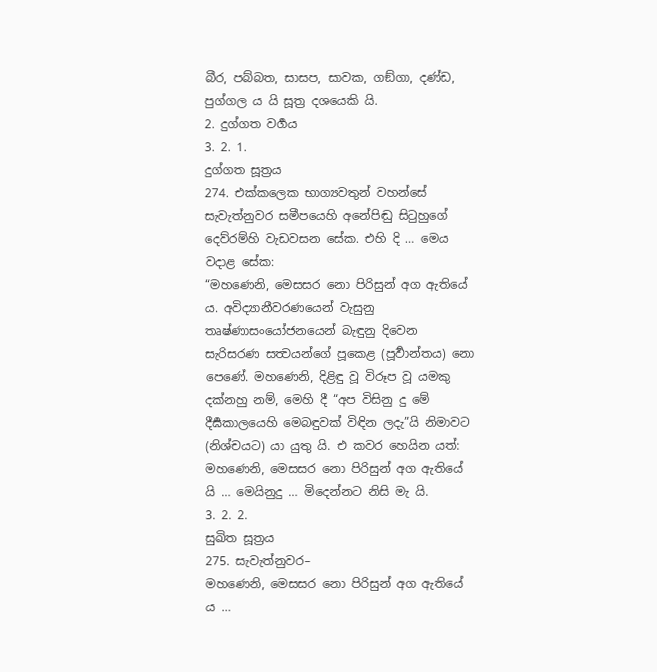බීර, පබ්බත, සාසප, සාවක, ගඞ්ගා, දණ්ඩ, පුග්ගල ය යි සූත්‍ර දශයෙකි යි.
2. දුග්ගත වර්‍ගය
3. 2. 1.
දුග්ගත සූත්‍රය
274. එක්කලෙක භාග්‍යවතුන් වහන්සේ සැවැත්නුවර සමීපයෙහි අනේපිඬු සිටුහුගේ දෙව්රම්හි වැඩවසන සේක. එහි දි … මෙය වදාළ සේක:
“මහණෙනි, මෙසසර නො පිරිසුන් අග ඇතියේ ය. අවිද්‍යානීවරණයෙන් වැසුනු තෘෂ්ණාසංයෝජනයෙන් බැඳුනු දිවෙන සැරිසරණ සත්‍වයන්ගේ පූකෙළ (පූර්‍වාන්තය) නො පෙණේ. මහණෙනි, දිළිඳු වූ විරූප වූ යමකු දක්නහු නම්, මෙහි දී “අප විසිනු දු මේ දීර්‍ඝකාලයෙහි මෙබඳුවක් විඳින ලදැ”යි නිමාවට (නිශ්චයට) යා යුතු යි. එ කවර හෙයින යත්: මහණෙනි, මෙසසර නො පිරිසුන් අග ඇතියේ යි … මෙයිනුදු … මිදෙන්නට නිසි මැ යි.
3. 2. 2.
සුඛිත සූත්‍රය
275. සැවැත්නුවර–
මහණෙනි, මෙසසර නො පිරිසුන් අග ඇතියේ ය …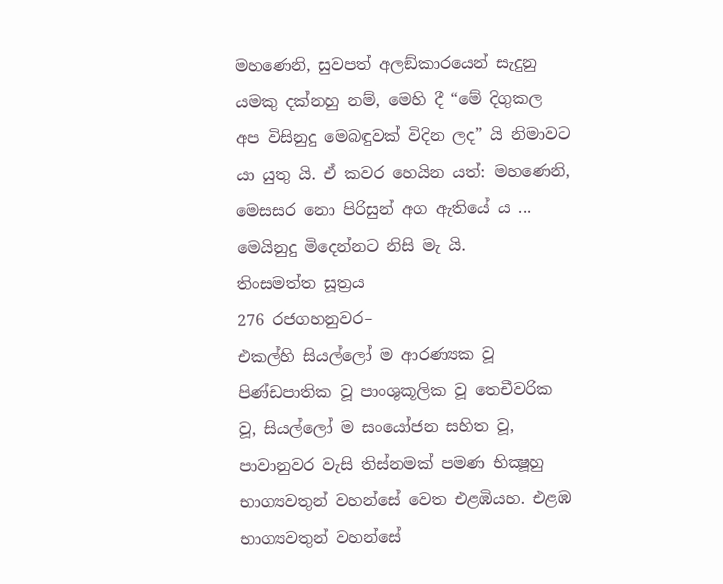මහණෙනි, සුවපත් අලඞ්කාරයෙන් සැදුනු යමකු දක්නහු නම්, මෙහි දී “මේ දිගුකල අප විසිනුදු මෙබඳුවක් විදින ලද” යි නිමාවට යා යුතු යි. ඒ කවර හෙයින යත්: මහණෙනි, මෙසසර නො පිරිසුන් අග ඇතියේ ය ... මෙයිනුදු මිදෙන්නට නිසි මැ යි.
තිංසමත්ත සූත්‍රය
276 රජගහනුවර–
එකල්හි සියල්ලෝ ම ආරණ්‍යක වූ පිණ්ඩපාතික වූ පාංශුකූලික වූ තෙචීවරික වූ, සියල්ලෝ ම සංයෝජන සහිත වූ, පාවානුවර වැසි තිස්නමක් පමණ භික්‍ෂූහු භාග්‍යවතුන් වහන්සේ වෙත එළඹියහ. එළඹ භාග්‍යවතුන් වහන්සේ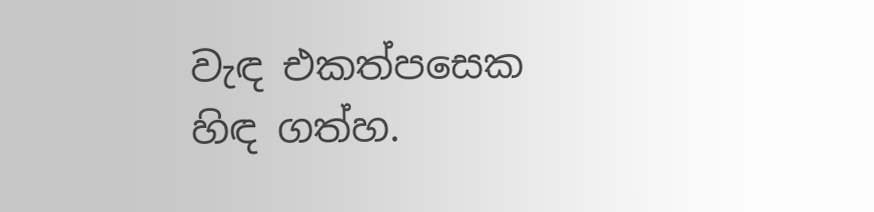වැඳ එකත්පසෙක හිඳ ගත්හ.